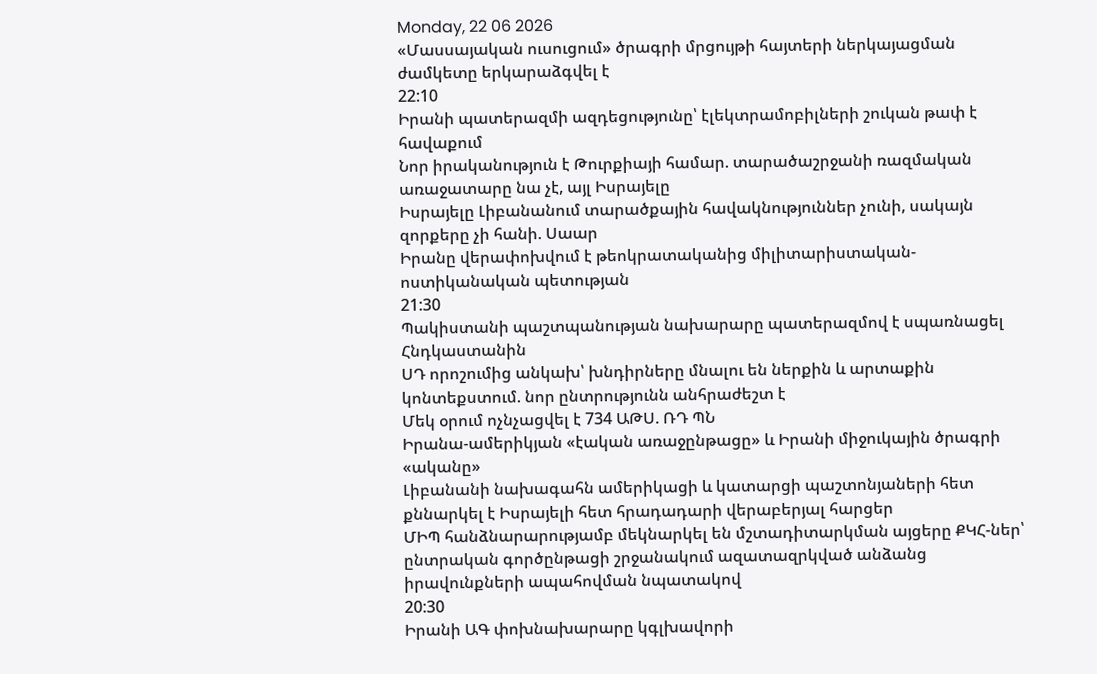Monday, 22 06 2026
«Մասսայական ուսուցում» ծրագրի մրցույթի հայտերի ներկայացման ժամկետը երկարաձգվել է
22:10
Իրանի պատերազմի ազդեցությունը՝ էլեկտրամոբիլների շուկան թափ է հավաքում
Նոր իրականություն է Թուրքիայի համար. տարածաշրջանի ռազմական առաջատարը նա չէ, այլ Իսրայելը
Իսրայելը Լիբանանում տարածքային հավակնություններ չունի, սակայն զորքերը չի հանի. Սաար
Իրանը վերափոխվում է թեոկրատականից միլիտարիստական-ոստիկանական պետության
21:30
Պակիստանի պաշտպանության նախարարը պատերազմով է սպառնացել Հնդկաստանին
ՍԴ որոշումից անկախ՝ խնդիրները մնալու են ներքին և արտաքին կոնտեքստում. նոր ընտրությունն անհրաժեշտ է
Մեկ օրում ոչնչացվել է 734 ԱԹՍ. ՌԴ ՊՆ
Իրանա-ամերիկյան «էական առաջընթացը» և Իրանի միջուկային ծրագրի «ականը»
Լիբանանի նախագահն ամերիկացի և կատարցի պաշտոնյաների հետ քննարկել է Իսրայելի հետ հրադադարի վերաբերյալ հարցեր
ՄԻՊ հանձնարարությամբ մեկնարկել են մշտադիտարկման այցերը ՔԿՀ-ներ՝ ընտրական գործընթացի շրջանակում ազատազրկված անձանց իրավունքների ապահովման նպատակով
20:30
Իրանի ԱԳ փոխնախարարը կգլխավորի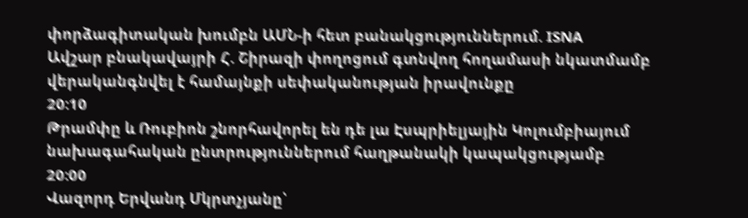փորձագիտական խումբն ԱՄՆ-ի հետ բանակցություններում. ISNA
Ավշար բնակավայրի Հ. Շիրազի փողոցում գտնվող հողամասի նկատմամբ վերականգնվել է համայնքի սեփականության իրավունքը
20:10
Թրամփը և Ռուբիոն շնորհավորել են դե լա Էսպրիելյային Կոլումբիայում նախագահական ընտրություններում հաղթանակի կապակցությամբ
20:00
Վազորդ Երվանդ Մկրտչյանը՝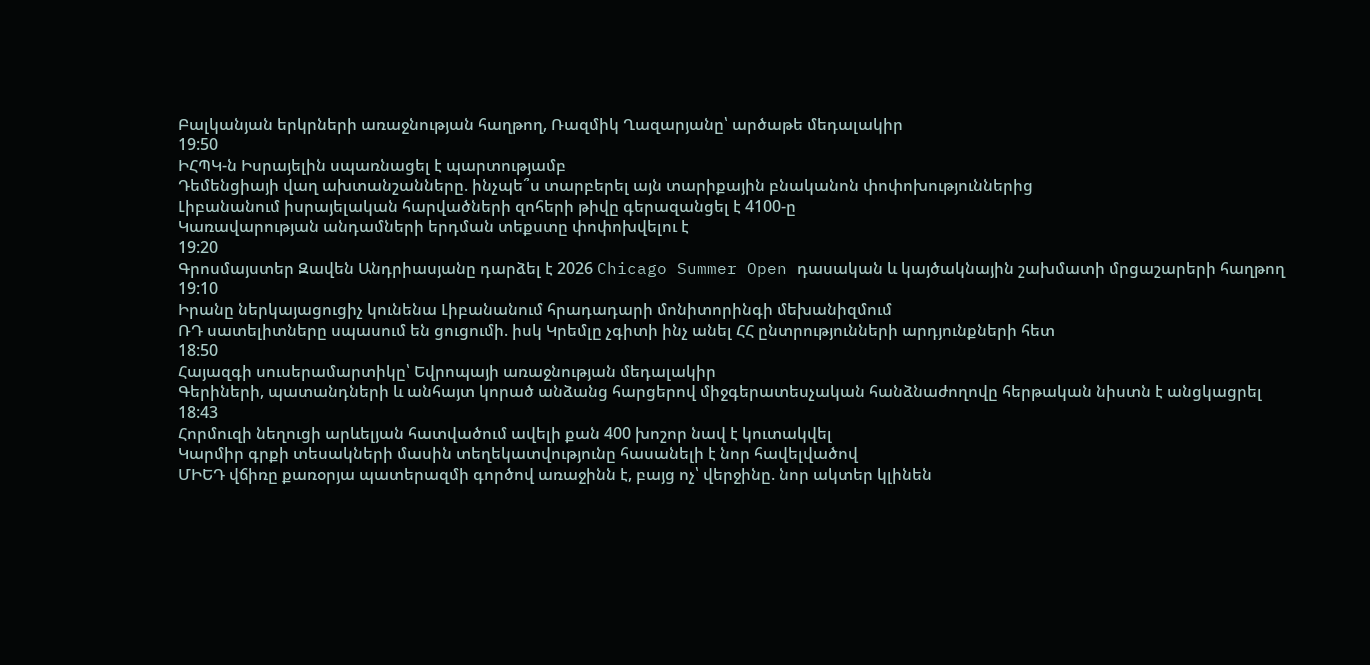Բալկանյան երկրների առաջնության հաղթող, Ռազմիկ Ղազարյանը՝ արծաթե մեդալակիր
19:50
ԻՀՊԿ-ն Իսրայելին սպառնացել է պարտությամբ
Դեմենցիայի վաղ ախտանշանները. ինչպե՞ս տարբերել այն տարիքային բնականոն փոփոխություններից
Լիբանանում իսրայելական հարվածների զոհերի թիվը գերազանցել է 4100-ը
Կառավարության անդամների երդման տեքստը փոփոխվելու է
19:20
Գրոսմայստեր Զավեն Անդրիասյանը դարձել է 2026 Chicago Summer Open դասական և կայծակնային շախմատի մրցաշարերի հաղթող
19:10
Իրանը ներկայացուցիչ կունենա Լիբանանում հրադադարի մոնիտորինգի մեխանիզմում
ՌԴ սատելիտները սպասում են ցուցումի. իսկ Կրեմլը չգիտի ինչ անել ՀՀ ընտրությունների արդյունքների հետ
18:50
Հայազգի սուսերամարտիկը՝ Եվրոպայի առաջնության մեդալակիր
Գերիների, պատանդների և անհայտ կորած անձանց հարցերով միջգերատեսչական հանձնաժողովը հերթական նիստն է անցկացրել
18:43
Հորմուզի նեղուցի արևելյան հատվածում ավելի քան 400 խոշոր նավ է կուտակվել
Կարմիր գրքի տեսակների մասին տեղեկատվությունը հասանելի է նոր հավելվածով
ՄԻԵԴ վճիռը քառօրյա պատերազմի գործով առաջինն է, բայց ոչ՝ վերջինը. նոր ակտեր կլինեն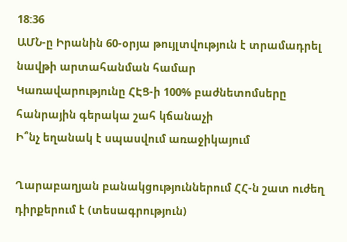18:36
ԱՄՆ-ը Իրանին 60-օրյա թույլտվություն է տրամադրել նավթի արտահանման համար
Կառավարությունը ՀԷՑ-ի 100% բաժնետոմսերը հանրային գերակա շահ կճանաչի
Ի՞նչ եղանակ է սպասվում առաջիկայում

Ղարաբաղյան բանակցություններում ՀՀ-ն շատ ուժեղ դիրքերում է (տեսագրություն)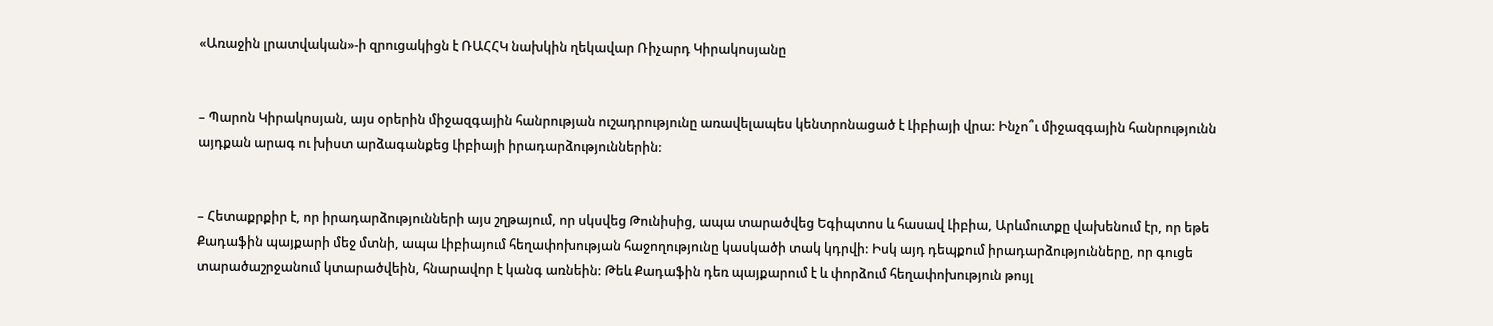«Առաջին լրատվական»-ի զրուցակիցն է ՌԱՀՀԿ նախկին ղեկավար Ռիչարդ Կիրակոսյանը


– Պարոն Կիրակոսյան, այս օրերին միջազգային հանրության ուշադրությունը առավելապես կենտրոնացած է Լիբիայի վրա: Ինչո՞ւ միջազգային հանրությունն այդքան արագ ու խիստ արձագանքեց Լիբիայի իրադարձություններին:


– Հետաքրքիր է, որ իրադարձությունների այս շղթայում, որ սկսվեց Թունիսից, ապա տարածվեց Եգիպտոս և հասավ Լիբիա, Արևմուտքը վախենում էր, որ եթե Քադաֆին պայքարի մեջ մտնի, ապա Լիբիայում հեղափոխության հաջողությունը կասկածի տակ կդրվի: Իսկ այդ դեպքում իրադարձությունները, որ գուցե տարածաշրջանում կտարածվեին, հնարավոր է կանգ առնեին: Թեև Քադաֆին դեռ պայքարում է և փորձում հեղափոխություն թույլ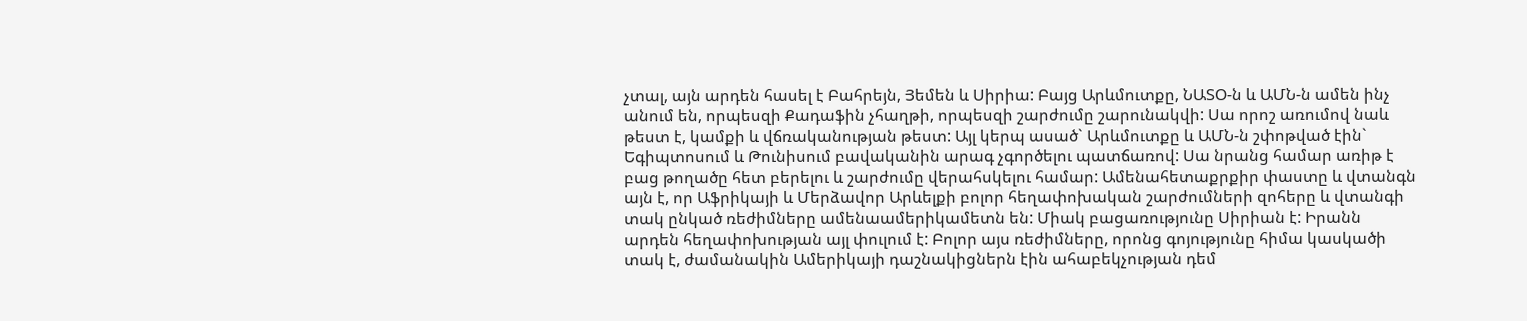չտալ, այն արդեն հասել է Բահրեյն, Յեմեն և Սիրիա: Բայց Արևմուտքը, ՆԱՏՕ-ն և ԱՄՆ-ն ամեն ինչ անում են, որպեսզի Քադաֆին չհաղթի, որպեսզի շարժումը շարունակվի: Սա որոշ առումով նաև թեստ է, կամքի և վճռականության թեստ: Այլ կերպ ասած` Արևմուտքը և ԱՄՆ-ն շփոթված էին` Եգիպտոսում և Թունիսում բավականին արագ չգործելու պատճառով: Սա նրանց համար առիթ է բաց թողածը հետ բերելու և շարժումը վերահսկելու համար: Ամենահետաքրքիր փաստը և վտանգն այն է, որ Աֆրիկայի և Մերձավոր Արևելքի բոլոր հեղափոխական շարժումների զոհերը և վտանգի տակ ընկած ռեժիմները ամենաամերիկամետն են: Միակ բացառությունը Սիրիան է: Իրանն արդեն հեղափոխության այլ փուլում է: Բոլոր այս ռեժիմները, որոնց գոյությունը հիմա կասկածի տակ է, ժամանակին Ամերիկայի դաշնակիցներն էին ահաբեկչության դեմ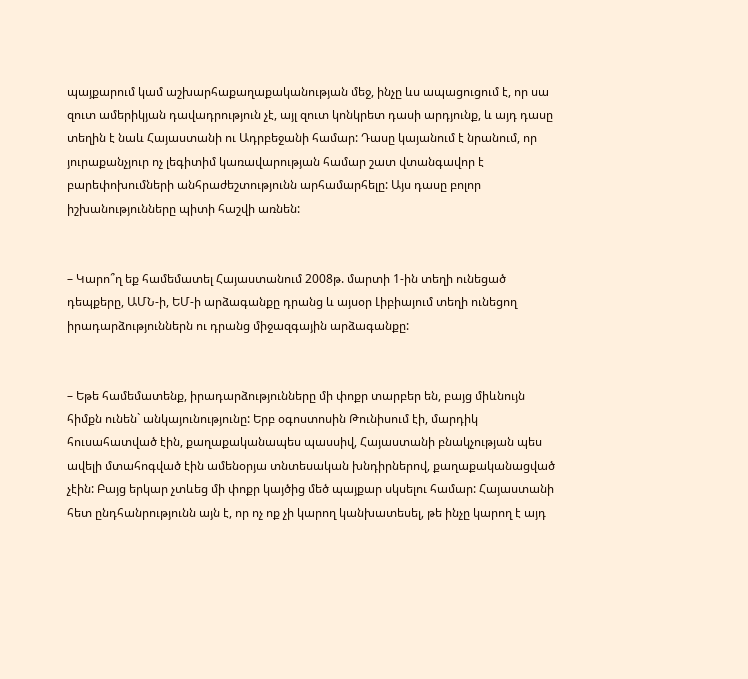պայքարում կամ աշխարհաքաղաքականության մեջ, ինչը ևս ապացուցում է, որ սա զուտ ամերիկյան դավադրություն չէ, այլ զուտ կոնկրետ դասի արդյունք, և այդ դասը տեղին է նաև Հայաստանի ու Ադրբեջանի համար: Դասը կայանում է նրանում, որ յուրաքանչյուր ոչ լեգիտիմ կառավարության համար շատ վտանգավոր է բարեփոխումների անհրաժեշտությունն արհամարհելը: Այս դասը բոլոր իշխանությունները պիտի հաշվի առնեն:


– Կարո՞ղ եք համեմատել Հայաստանում 2008թ. մարտի 1-ին տեղի ունեցած դեպքերը, ԱՄՆ-ի, ԵՄ-ի արձագանքը դրանց և այսօր Լիբիայում տեղի ունեցող իրադարձություններն ու դրանց միջազգային արձագանքը:


– Եթե համեմատենք, իրադարձությունները մի փոքր տարբեր են, բայց միևնույն հիմքն ունեն` անկայունությունը: Երբ օգոստոսին Թունիսում էի, մարդիկ հուսահատված էին, քաղաքականապես պասսիվ, Հայաստանի բնակչության պես ավելի մտահոգված էին ամենօրյա տնտեսական խնդիրներով, քաղաքականացված չէին: Բայց երկար չտևեց մի փոքր կայծից մեծ պայքար սկսելու համար: Հայաստանի հետ ընդհանրությունն այն է, որ ոչ ոք չի կարող կանխատեսել, թե ինչը կարող է այդ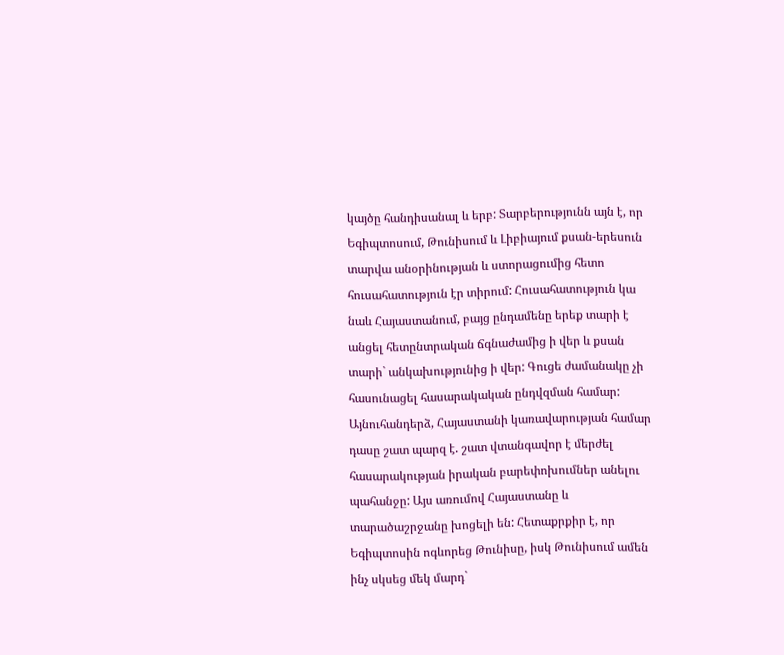կայծը հանդիսանալ և երբ: Տարբերությունն այն է, որ Եգիպտոսում, Թունիսում և Լիբիայում քսան-երեսուն տարվա անօրինության և ստորացումից հետո հուսահատություն էր տիրում: Հուսահատություն կա նաև Հայաստանում, բայց ընդամենը երեք տարի է անցել հետընտրական ճգնաժամից ի վեր և քսան տարի` անկախությունից ի վեր: Գուցե ժամանակը չի հասունացել հասարակական ընդվզման համար: Այնուհանդերձ, Հայաստանի կառավարության համար դասը շատ պարզ է. շատ վտանգավոր է մերժել հասարակության իրական բարեփոխումներ անելու պահանջը: Այս առումով Հայաստանը և տարածաշրջանը խոցելի են: Հետաքրքիր է, որ Եգիպտոսին ոգևորեց Թունիսը, իսկ Թունիսում ամեն ինչ սկսեց մեկ մարդ`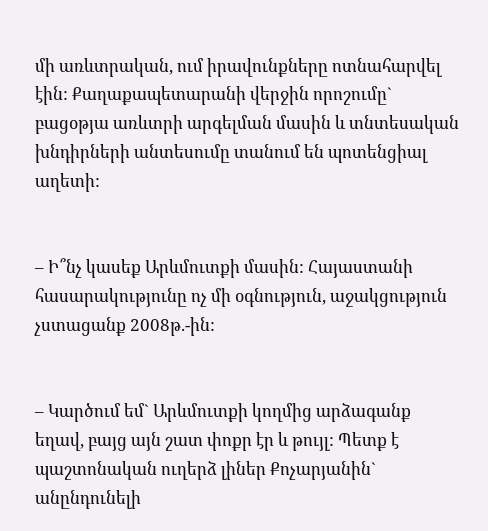մի առևտրական, ում իրավունքները ոտնահարվել էին: Քաղաքապետարանի վերջին որոշումը` բացօթյա առևտրի արգելման մասին և տնտեսական խնդիրների անտեսումը տանում են պոտենցիալ աղետի:


– Ի՞նչ կասեք Արևմուտքի մասին: Հայաստանի հասարակությունը ոչ մի օգնություն, աջակցություն չստացանք 2008թ.-ին:


– Կարծում եմ` Արևմուտքի կողմից արձագանք եղավ, բայց այն շատ փոքր էր և թույլ: Պետք է պաշտոնական ուղերձ լիներ Քոչարյանին` անընդունելի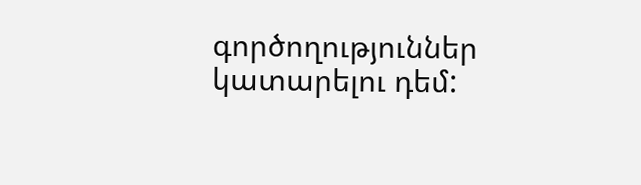գործողություններ կատարելու դեմ: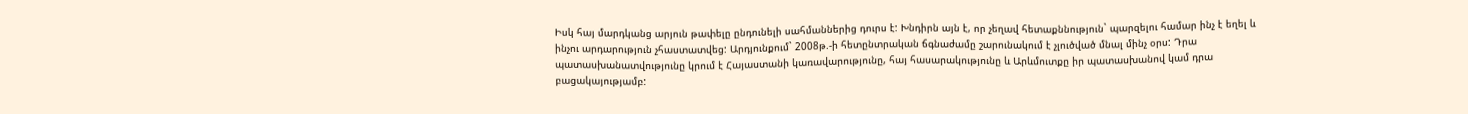Իսկ հայ մարդկանց արյուն թափելը ընդունելի սահմաններից դուրս է: Խնդիրն այն է, որ չեղավ հետաքննություն` պարզելու համար ինչ է եղել և ինչու արդարություն չհաստատվեց: Արդյունքում` 2008թ.-ի հետընտրական ճգնաժամը շարունակում է չլուծված մնալ մինչ օրս: Դրա պատասխանատվությունը կրում է Հայաստանի կառավարությունը, հայ հասարակությունը և Արևմուտքը իր պատասխանով կամ դրա բացակայությամբ: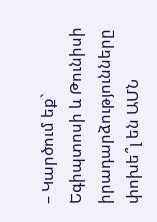– Կարծում եք` Եգիպտոսի և Թունիսի իրադարձությունները փոխե՞լ են ԱՄՆ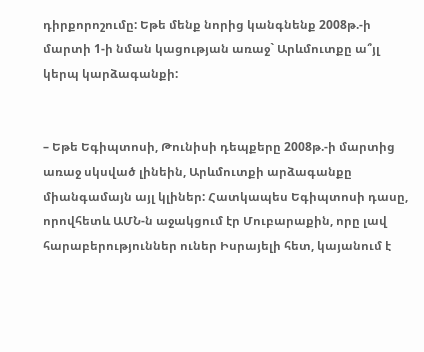դիրքորոշումը: Եթե մենք նորից կանգնենք 2008թ.-ի մարտի 1-ի նման կացության առաջ` Արևմուտքը ա՞յլ կերպ կարձագանքի:


– Եթե Եգիպտոսի, Թունիսի դեպքերը 2008թ.-ի մարտից առաջ սկսված լինեին, Արևմուտքի արձագանքը միանգամայն այլ կլիներ: Հատկապես Եգիպտոսի դասը, որովհետև ԱՄՆ-ն աջակցում էր Մուբարաքին, որը լավ հարաբերություններ ուներ Իսրայելի հետ, կայանում է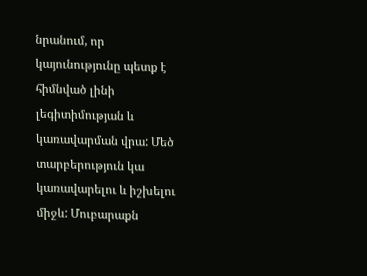նրանում, որ կայունությունը պետք է հիմնված լինի լեգիտիմության և կառավարման վրա: Մեծ տարբերություն կա կառավարելու և իշխելու միջև: Մուբարաքն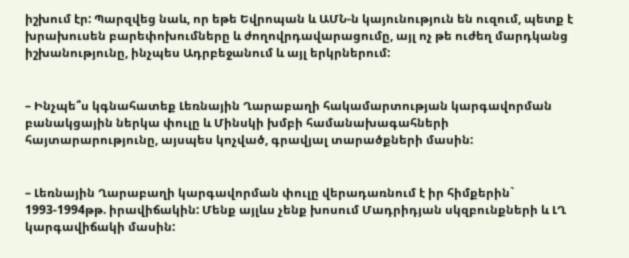իշխում էր: Պարզվեց նաև, որ եթե Եվրոպան և ԱՄՆ-ն կայունություն են ուզում, պետք է խրախուսեն բարեփոխումները և ժողովրդավարացումը, այլ ոչ թե ուժեղ մարդկանց իշխանությունը, ինչպես Ադրբեջանում և այլ երկրներում:


– Ինչպե՞ս կգնահատեք Լեռնային Ղարաբաղի հակամարտության կարգավորման բանակցային ներկա փուլը և Մինսկի խմբի համանախագահների հայտարարությունը, այսպես կոչված, գրավյալ տարածքների մասին:


– Լեռնային Ղարաբաղի կարգավորման փուլը վերադառնում է իր հիմքերին` 1993-1994թթ. իրավիճակին: Մենք այլևս չենք խոսում Մադրիդյան սկզբունքների և ԼՂ կարգավիճակի մասին: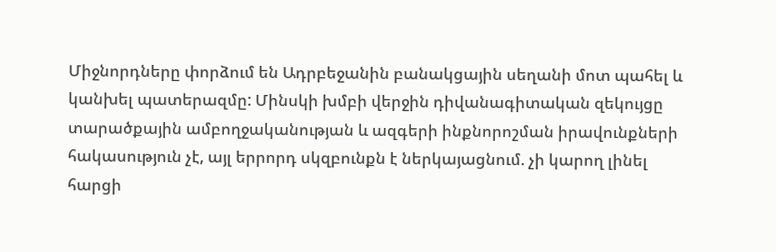Միջնորդները փորձում են Ադրբեջանին բանակցային սեղանի մոտ պահել և կանխել պատերազմը: Մինսկի խմբի վերջին դիվանագիտական զեկույցը տարածքային ամբողջականության և ազգերի ինքնորոշման իրավունքների հակասություն չէ, այլ երրորդ սկզբունքն է ներկայացնում. չի կարող լինել հարցի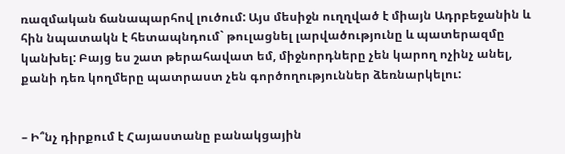ռազմական ճանապարհով լուծում: Այս մեսիջն ուղղված է միայն Ադրբեջանին և հին նպատակն է հետապնդում` թուլացնել լարվածությունը և պատերազմը կանխել: Բայց ես շատ թերահավատ եմ, միջնորդները չեն կարող ոչինչ անել, քանի դեռ կողմերը պատրաստ չեն գործողություններ ձեռնարկելու:


– Ի՞նչ դիրքում է Հայաստանը բանակցային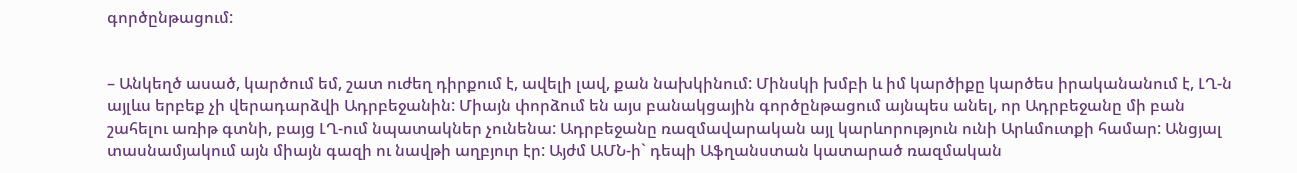գործընթացում:


– Անկեղծ ասած, կարծում եմ, շատ ուժեղ դիրքում է, ավելի լավ, քան նախկինում: Մինսկի խմբի և իմ կարծիքը կարծես իրականանում է, ԼՂ-ն այլևս երբեք չի վերադարձվի Ադրբեջանին: Միայն փորձում են այս բանակցային գործընթացում այնպես անել, որ Ադրբեջանը մի բան շահելու առիթ գտնի, բայց ԼՂ-ում նպատակներ չունենա: Ադրբեջանը ռազմավարական այլ կարևորություն ունի Արևմուտքի համար: Անցյալ տասնամյակում այն միայն գազի ու նավթի աղբյուր էր: Այժմ ԱՄՆ-ի` դեպի Աֆղանստան կատարած ռազմական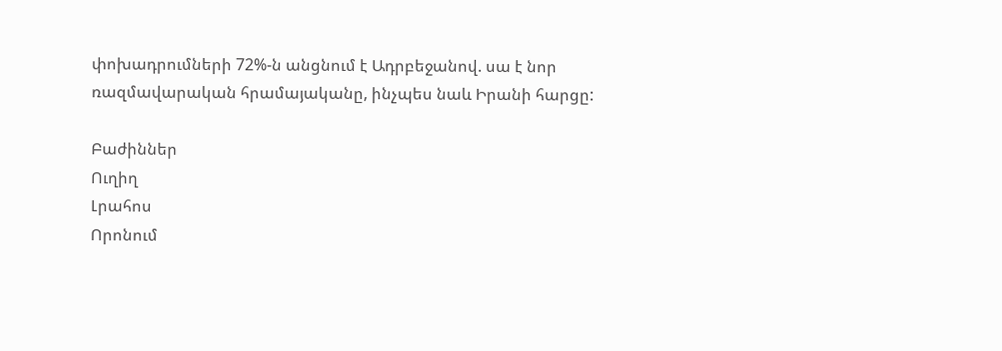փոխադրումների 72%-ն անցնում է Ադրբեջանով. սա է նոր ռազմավարական հրամայականը, ինչպես նաև Իրանի հարցը:

Բաժիններ
Ուղիղ
Լրահոս
Որոնում